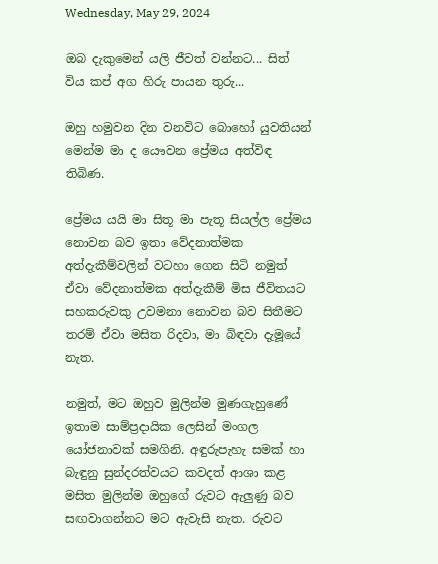Wednesday, May 29, 2024

ඔබ දැකුමෙන් යලි ජීවත් වන්නට... සිත් විය කප් අග හිරු පායන තුරු...

ඔහු හමුවන දින වනවිට බොහෝ යුවතියන් මෙන්ම මා ද යෞවන ප්‍රේමය අත්විඳ තිබිණ.

ප්‍රේමය යයි මා සිතූ මා පැතූ සියල්ල ප්‍රේමය නොවන බව ඉතා වේදනාත්මක අත්දැකීම්වලින් වටහා ගෙන සිටි නමුත් ඒවා වේදනාත්මක අත්දැකීම් මිස ජීවිතයට සහකරුවකු උවමනා නොවන බව සිතීමට තරම් ඒවා මසිත රිදවා, මා බිඳවා දැමූයේ නැත.

නමුත්, මට ඔහුව මුලින්ම මුණගැහුණේ ඉතාම සාම්ප්‍රදායික ලෙසින් මංගල යෝජනාවක් සමගිනි. අඳුරුපැහැ සමක් හා බැඳුනු සුන්දරත්වයට කවදත් ආශා කළ මසිත මුලින්ම ඔහුගේ රුවට ඇලුණු බව සඟවාගන්නට මට ඇවැසි නැත. රුවට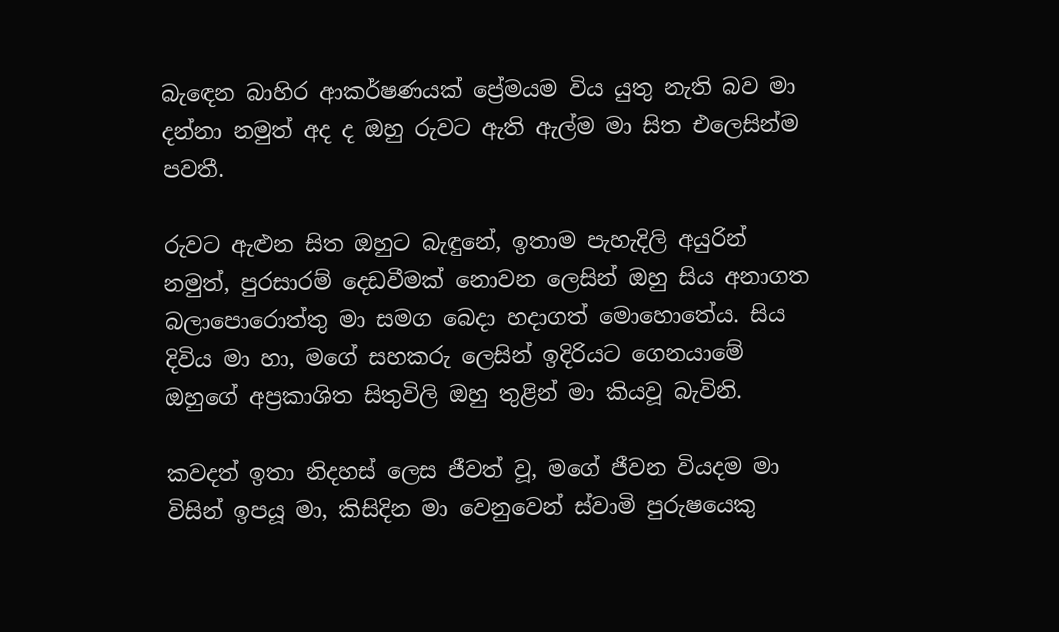බැඳෙන බාහිර ආකර්ෂණයක් ප්‍රේමයම විය යුතු නැති බව මා දන්නා නමුත් අද ද ඔහු රුවට ඇති ඇල්ම මා සිත එලෙසින්ම පවතී.

රුවට ඇළුන සිත ඔහුට බැඳුනේ, ඉතාම පැහැදිලි අයුරින් නමුත්, පුරසාරම් දෙඩවීමක් නොවන ලෙසින් ඔහු සිය අනාගත බලාපොරොත්තු මා සමග බෙදා හදාගත් මොහොතේය. සිය දිවිය මා හා, මගේ සහකරු ලෙසින් ඉදිරියට ගෙනයාමේ ඔහුගේ අප්‍රකාශිත සිතුවිලි ඔහු තුළින් මා කියවූ බැවිනි.

කවදත් ඉතා නිදහස් ලෙස ජීවත් වූ, මගේ ජීවන වියදම මා විසින් ඉපයූ මා, කිසිදින මා වෙනුවෙන් ස්වාමි පුරුෂයෙකු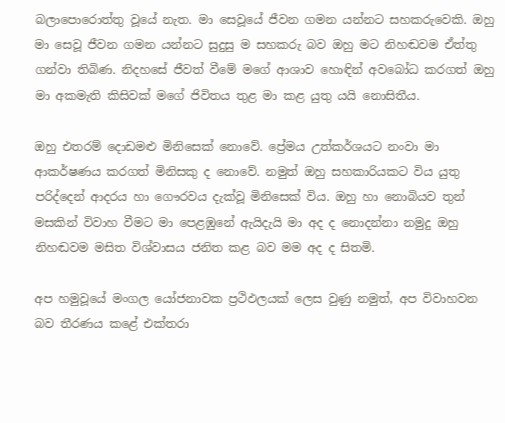බලාපොරොත්තු වූයේ නැත. මා සෙවූයේ ජීවන ගමන යන්නට සහකරුවෙකි. ඔහු මා සෙවූ ජීවන ගමන යන්නට සුදුසු ම සහකරු බව ඔහු මට නිහඬවම ඒත්තු ගන්වා තිබිණ. නිදහසේ ජීවත් වීමේ මගේ ආශාව හොඳින් අවබෝධ කරගත් ඔහු මා අකමැති කිසිවක් මගේ ජිවිතය තුළ මා කළ යුතු යයි නොසිතීය.

ඔහු එතරම් දොඩමළු මිනිසෙක් නොවේ. ප්‍රේමය උත්කර්ශයට නංවා මා ආකර්ෂණය කරගත් මිනිසකු ද නොවේ. නමුත් ඔහු සහකාරියකට විය යුතු පරිද්දෙන් ආදරය හා ගෞරවය දැක්වූ මිනිසෙක් විය. ඔහු හා නොබියව තුන් මසකින් විවාහ වීමට මා පෙළඹුනේ ඇයිදැයි මා අද ද නොදන්නා නමුදු ඔහු නිහඬවම මසිත විශ්වාසය ජනිත කළ බව මම අද ද සිතමි.

අප හමුවූයේ මංගල යෝජනාවක ප්‍රථිඵලයක් ලෙස වුණු නමුත්, අප විවාහවන බව තීරණය කළේ එක්තරා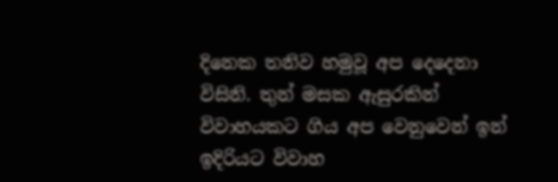දිනෙක තනිව හමුවූ අප දෙදෙනා විසිනි. තුන් මසක ඇසුරකින් විවාහයකට ගිය අප වෙනුවෙන් ඉන් ඉදිරියට විවාහ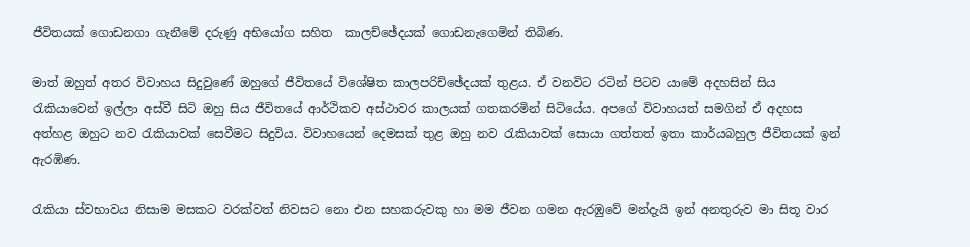ජීවිතයක් ගොඩනගා ගැනීමේ දරුණු අභියෝග සහිත  කාලච්ඡේදයක් ගොඩනැගෙමින් තිබිණ.

මාත් ඔහුත් අතර විවාහය සිදුවුණේ ඔහුගේ ජීවිතයේ විශේෂිත කාලපරිච්ඡේදයක් තුළය. ඒ වනවිට රටින් පිටව යාමේ අදහසින් සිය රැකියාවෙන් ඉල්ලා අස්වී සිටි ඔහු සිය ජීවිතයේ ආර්ථිකව අස්ථාවර කාලයක් ගතකරමින් සිටියේය. අපගේ විවාහයත් සමගින් ඒ අදහස අත්හළ ඔහුට නව රැකියාවක් සෙවීමට සිදුවිය. විවාහයෙන් දෙමසක් තුළ ඔහු නව රැකියාවක් සොයා ගත්තත් ඉතා කාර්යබහුල ජීවිතයක් ඉන් ඇරඹිණ.

රැකියා ස්වභාවය නිසාම මසකට වරක්වත් නිවසට නො එන සහකරුවකු හා මම ජීවන ගමන ඇරඹුවේ මන්දැයි ඉන් අනතුරුව මා සිතූ වාර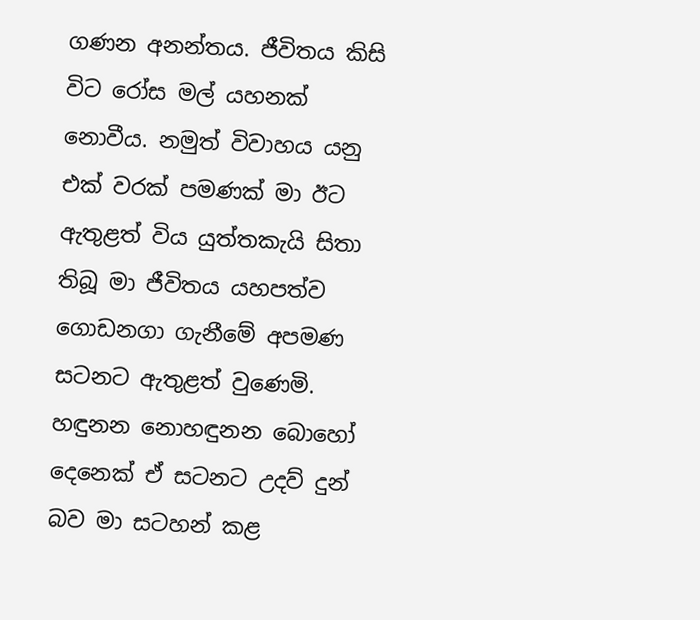ගණන අනන්තය. ජීවිතය කිසි විට රෝස මල් යහනක් නොවීය. නමුත් විවාහය යනු එක් වරක් පමණක් මා ඊට ඇතුළත් විය යුත්තකැයි සිතා තිබූ මා ජීවිතය යහපත්ව ගොඩනගා ගැනීමේ අපමණ සටනට ඇතුළත් වුණෙමි. හඳුනන නොහඳුනන බොහෝ දෙනෙක් ඒ සටනට උදව් දුන් බව මා සටහන් කළ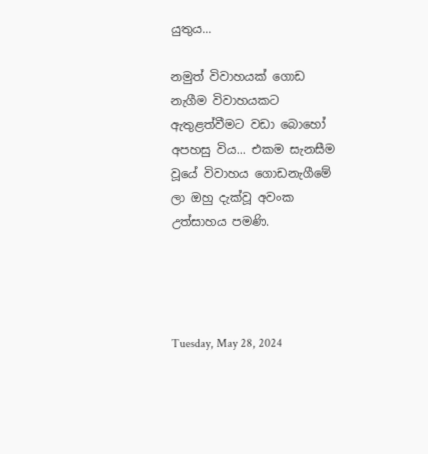යුතුය...

නමුත් විවාහයක් ගොඩ නැගීම විවාහයකට ඇතුළත්වීමට වඩා බොහෝ අපහසු විය... එකම සැනසීම වූයේ විවාහය ගොඩනැගීමේ ලා ඔහු දැක්වූ අවංක උත්සාහය පමණි.




Tuesday, May 28, 2024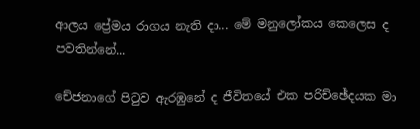ආලය ප්‍රේමය රාගය නැති දා... මේ මනුලෝකය කෙලෙස ද පවතින්නේ...

චේජනාගේ පිටුව ඇරඹුනේ ද ජීවිතයේ එක පරිච්ඡේදයක මා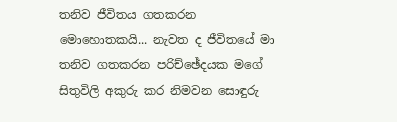තනිව ජීවිතය ගතකරන මොහොතකයි... නැවත ද ජීවිතයේ මා තනිව ගතකරන පරිච්ඡේදයක මගේ සිතුවිලි අකුරු කර නිමවන සොඳුරු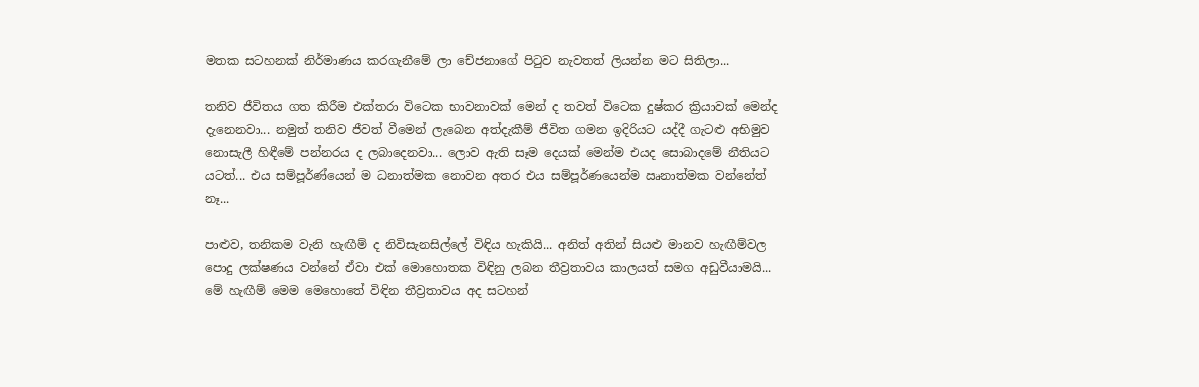මතක සටහනක් නිර්මාණය කරගැනීමේ ලා චේජනාගේ පිටුව නැවතත් ලියන්න මට සිතිලා...

තනිව ජීවිතය ගත කිරීම එක්තරා විටෙක භාවනාවක් මෙන් ද තවත් විටෙක දුෂ්කර ක්‍රියාවක් මෙන්ද දැනෙනවා... නමුත් තනිව ජීවත් වීමෙන් ලැබෙන අත්දැකීම් ජීවිත ගමන ඉදිරියට යද්දී ගැටළු අභිමුව නොසැලී හිඳීමේ පන්නරය ද ලබාදෙනවා... ලොව ඇති සෑම දෙයක් මෙන්ම එයද සොබාදමේ නීතියට යටත්... එය සම්පූර්ණ්යෙන් ම ධනාත්මක නොවන අතර එය සම්පූර්ණයෙන්ම ඍනාත්මක වන්නේත් නෑ...

පාළුව, තනිකම වැනි හැඟීම් ද නිවිසැනසිල්ලේ විඳිය හැකියි... අනිත් අතින් සියළු මානව හැඟීම්වල පොදු ලක්ෂණය වන්නේ ඒවා එක් මොහොතක විඳිනු ලබන තීව්‍රතාවය කාලයත් සමග අඩුවීයාමයි... මේ හැඟීම් මෙම මෙහොතේ විඳින තීව්‍රතාවය අද සටහන්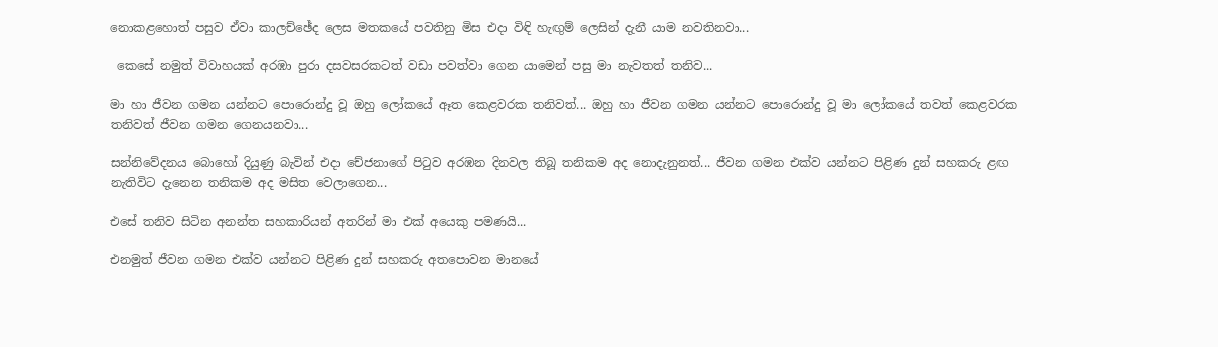නොකළහොත් පසුව ඒවා කාලච්ඡේද ලෙස මතකයේ පවතිනු මිස එදා විඳි හැඟුම් ලෙසින් දැනී යාම නවතිනවා...

 කෙසේ නමුත් විවාහයක් අරඹා පුරා දසවසරකටත් වඩා පවත්වා ගෙන යාමෙන් පසු මා නැවතත් තනිව...

මා හා ජීවන ගමන යන්නට පොරොන්දු වූ ඔහු ලෝකයේ ඈත කෙළවරක තනිවත්... ඔහු හා ජීවන ගමන යන්නට පොරොන්දු වූ මා ලෝකයේ තවත් කෙළවරක තනිවත් ජීවන ගමන ගෙනයනවා...

සන්නිවේදනය බොහෝ දියුණු බැවින් එදා චේජනාගේ පිටුව අරඹන දිනවල තිබූ තනිකම අද නොදැනුනත්... ජීවන ගමන එක්ව යන්නට පිළිණ දුන් සහකරු ළඟ නැතිවිට දැනෙන තනිකම අද මසිත වෙලාගෙන...

එසේ තනිව සිටින අනන්ත සහකාරියන් අතරින් මා එක් අයෙකු පමණයි...

එනමුත් ජීවන ගමන එක්ව යන්නට පිළිණ දුන් සහකරු අතපොවන මානයේ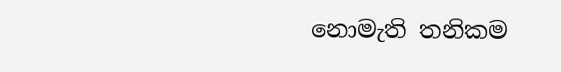නොමැති තනිකම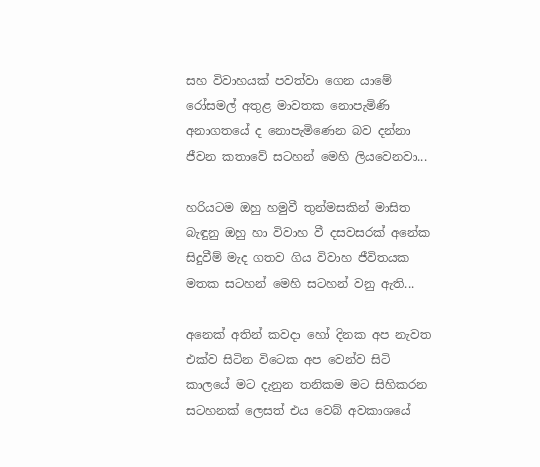සහ විවාහයක් පවත්වා ගෙන යාමේ රෝසමල් අතුළ මාවතක නොපැමිණි අනාගතයේ ද නොපැමිණෙන බව දන්නා ජීවන කතාවේ සටහන් මෙහි ලියවෙනවා...

හරියටම ඔහු හමුවී තුන්මසකින් මාසිත බැඳුනු ඔහු හා විවාහ වී දසවසරක් අනේක සිදුවීම් මැද ගතව ගිය විවාහ ජීවිතයක මතක සටහන් මෙහි සටහන් වනු ඇති...

අනෙක් අතින් කවදා හෝ දිනක අප නැවත එක්ව සිටින විටෙක අප වෙන්ව සිටි කාලයේ මට දැනුන තනිකම මට සිහිකරන සටහනක් ලෙසත් එය වෙබ් අවකාශයේ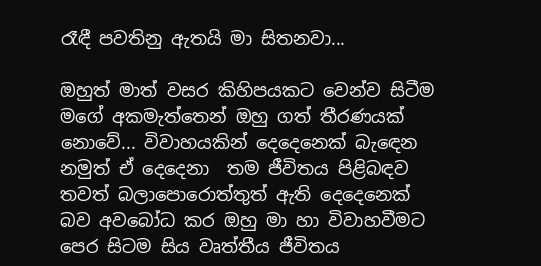රෑඳී පවතිනු ඇතයි මා සිතනවා...

ඔහුත් මාත් වසර කිහිපයකට වෙන්ව සිටීම මගේ අකමැත්තෙන් ඔහු ගත් තීරණයක් නොවේ... විවාහයකින් දෙදෙනෙක් බැඳෙන නමුත් ඒ දෙදෙනා  තම ජීවිතය පිළිබඳව තවත් බලාපොරොත්තුත් ඇති දෙදෙනෙක් බව අවබෝධ කර ඔහු මා හා විවාහවීමට පෙර සිටම සිය වෘත්තීය ජීවිතය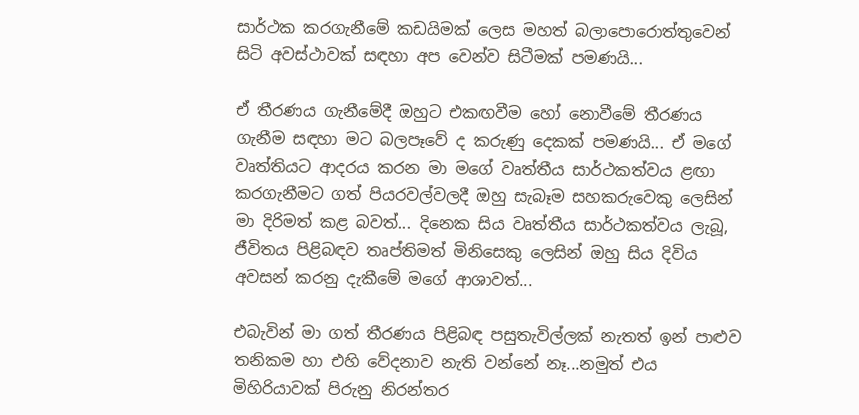සාර්ථක කරගැනීමේ කඩයිමක් ලෙස මහත් බලාපොරොත්තුවෙන් සිටි අවස්ථාවක් සඳහා අප වෙන්ව සිටීමක් පමණයි...

ඒ තීරණය ගැනීමේදී ඔහුට එකඟවීම හෝ නොවීමේ තීරණය ගැනීම සඳහා මට බලපෑවේ ද කරුණු දෙකක් පමණයි... ඒ මගේ වෘත්තියට ආදරය කරන මා මගේ වෘත්තීය සාර්ථකත්වය ළඟා කරගැනීමට ගත් පියරවල්වලදී ඔහු සැබෑම සහකරුවෙකු ලෙසින් මා දිරිමත් කළ බවත්... දිනෙක සිය වෘත්තීය සාර්ථකත්වය ලැබූ, ජීවිතය පිළිබඳව තෘප්තිමත් මිනිසෙකු ලෙසින් ඔහු සිය දිවිය අවසන් කරනු දැකීමේ මගේ ආශාවත්...

එබැවින් මා ගත් තීරණය පිළිබඳ පසුතැවිල්ලක් නැතත් ඉන් පාළුව තනිකම හා එහි වේදනාව නැති වන්නේ නෑ...නමුත් එය මිහිරියාවක් පිරුනු නිරන්තර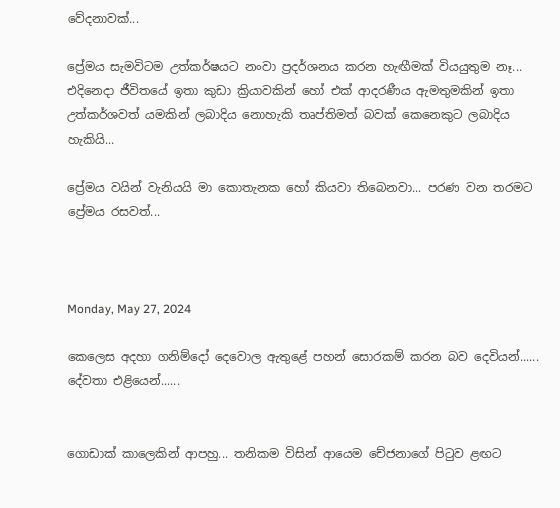වේදනාවක්...

ප්‍රේමය සැමවිටම උත්කර්ෂයට නංවා ප්‍රදර්ශනය කරන හැඟීමක් වියයුතුම නෑ... එදිනෙදා ජීවිතයේ ඉතා කුඩා ක්‍රියාවකින් හෝ එක් ආදරණීය ඇමතුමකින් ඉතා උත්කර්ශවත් යමකින් ලබාදිය නොහැකි තෘප්තිමත් බවක් කෙනෙකුට ලබාදිය හැකියි...

ප්‍රේමය වයින් වැනියයි මා කොතැනක හෝ කියවා තිබෙනවා... පරණ වන තරමට ප්‍රේමය රසවත්...



Monday, May 27, 2024

කෙලෙස අදහා ගනිම්දෝ දෙවොල ඇතුළේ පහන් සොරකම් කරන බව දෙවියන්...... දේවතා එළියෙන්......


ගොඩාක් කාලෙකින් ආපහු... තනිකම විසින් ආයෙම චේජනාගේ පිටුව ළඟට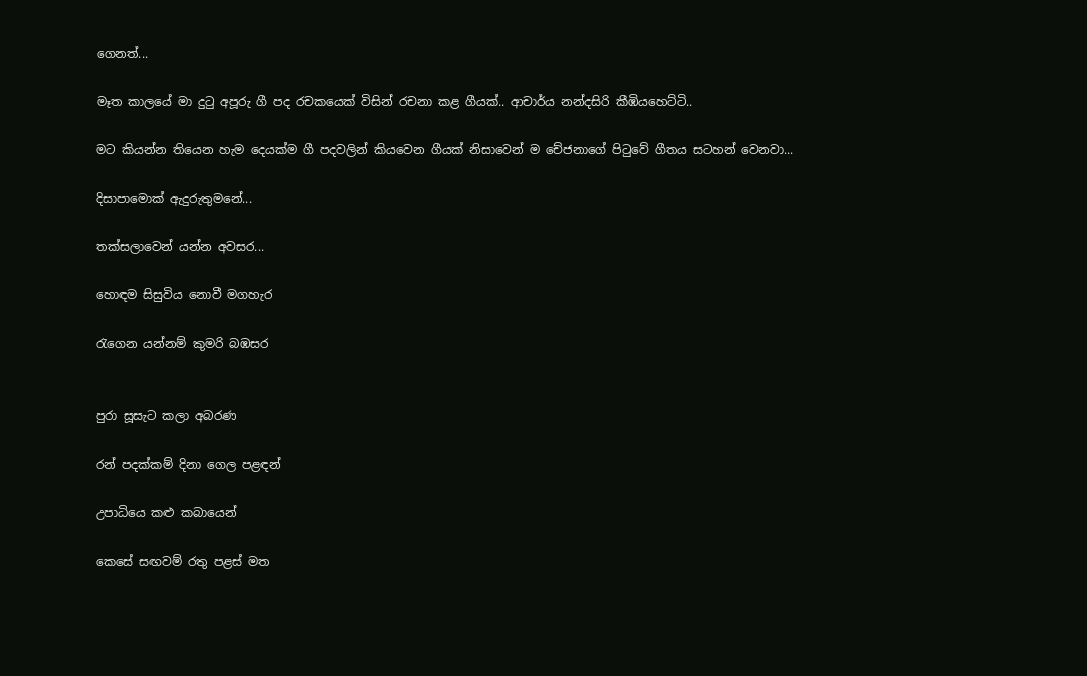ගෙනත්...

මෑත කාලයේ මා දුටු අපූරු ගී පද රචකයෙක් විසින් රචනා කළ ගීයක්.. ආචාර්ය නන්දසිරි කීඹියහෙට්ටි..

මට කියන්න තියෙන හැම දෙයක්ම ගී පදවලින් කියවෙන ගීයක් නිසාවෙන් ම චේජනාගේ පිටුවේ ගීතය සටහන් වෙනවා...

දිසාපාමොක් ඇදුරුතුමනේ...

තක්සලාවෙන් යන්න අවසර...

හොඳම සිසුවිය නොවී මගහැර

රැගෙන යන්නම් කුමරි බඹසර


පුරා සූසැට කලා අබරණ

රන් පදක්කම් දිනා ගෙල පළඳන්

උපාධියෙ කළු කබායෙන්

කෙසේ සඟවම් රතු පළස් මත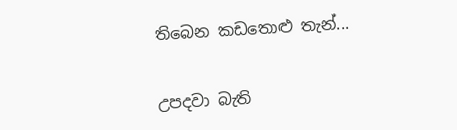තිබෙන කඩතොළු තැන්...


උපදවා බැති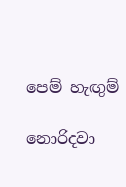පෙම් හැඟුම්

නොරිදවා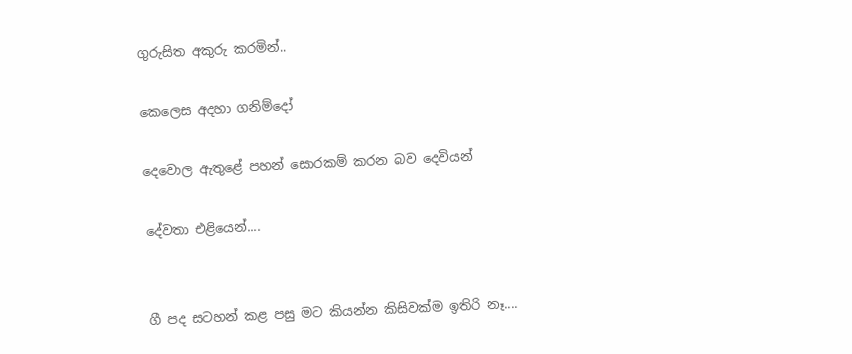ගුරුසිත අකුරු කරමින්..

කෙලෙස අදහා ගනිම්දෝ

දෙවොල ඇතුළේ පහන් සොරකම් කරන බව දෙවියන්

දේවතා එළියෙන්....


ගී පද සටහන් කළ පසු මට කියන්න කිසිවක්ම ඉතිරි නෑ....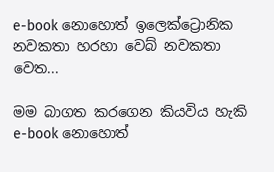e-book නොහොත් ඉලෙක්ට්‍රොනික නවකතා හරහා වෙබ් නවකතා වෙත...

මම බාගත කරගෙන කියවිය හැකි  e-book නොහොත්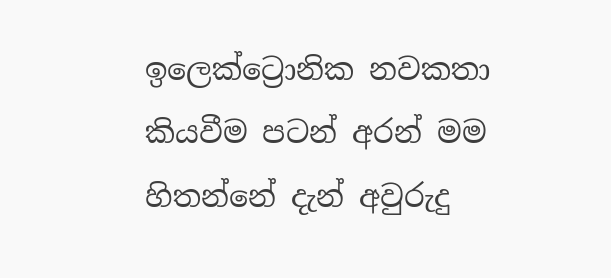ඉලෙක්ට්‍රොනික නවකතා කියවීම පටන් අරන් මම හිතන්නේ දැන් අවුරුදු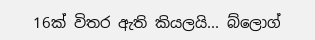16ක් විතර ඇති කියලයි... බ්ලොග්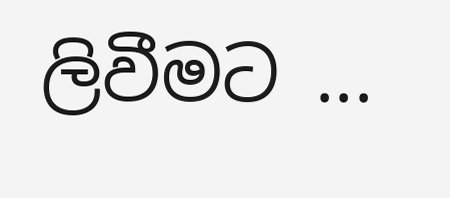ලිවීමට ...